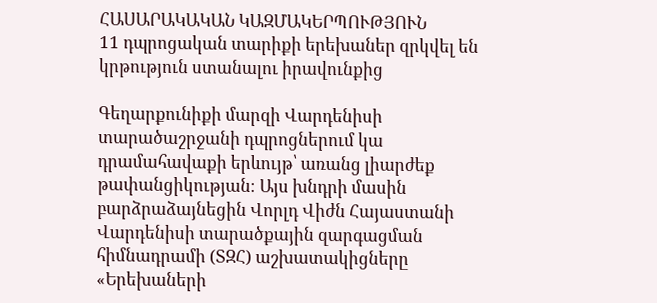ՀԱՍԱՐԱԿԱԿԱՆ ԿԱԶՄԱԿԵՐՊՈՒԹՅՈՒՆ
11 դպրոցական տարիքի երեխաներ զրկվել են կրթություն ստանալու իրավունքից

Գեղարքունիքի մարզի Վարդենիսի տարածաշրջանի դպրոցներում կա դրամահավաքի երևույթ՝ առանց լիարժեք թափանցիկության։ Այս խնդրի մասին բարձրաձայնեցին Վորլդ Վիժն Հայաստանի Վարդենիսի տարածքային զարգացման հիմնադրամի (ՏԶՀ) աշխատակիցները «Երեխաների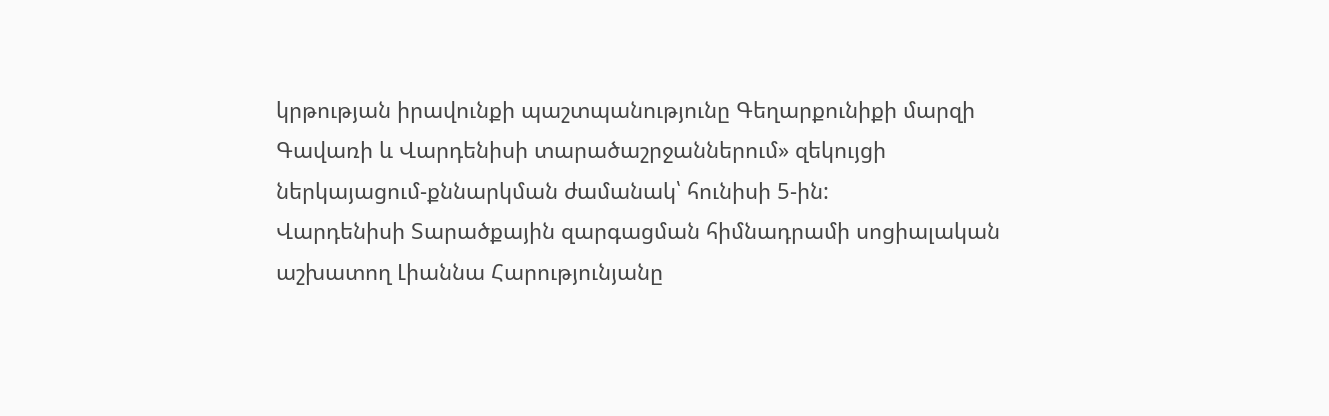կրթության իրավունքի պաշտպանությունը Գեղարքունիքի մարզի Գավառի և Վարդենիսի տարածաշրջաններում» զեկույցի ներկայացում-քննարկման ժամանակ՝ հունիսի 5-ին:
Վարդենիսի Տարածքային զարգացման հիմնադրամի սոցիալական աշխատող Լիաննա Հարությունյանը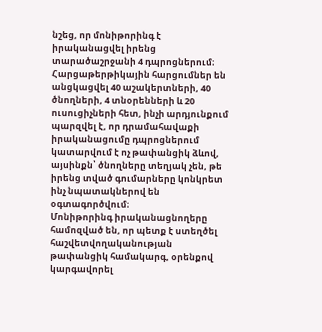նշեց, որ մոնիթորինգ է իրականացվել իրենց տարածաշրջանի 4 դպրոցներում։ Հարցաթերթիկային հարցումներ են անցկացվել 40 աշակերտների, 40 ծնողների, 4 տնօրենների և 20 ուսուցիչների հետ, ինչի արդյունքում պարզվել է, որ դրամահավաքի իրականացումը դպրոցներում կատարվում է ոչ թափանցիկ ձևով, այսինքն՝ ծնողները տեղյակ չեն, թե իրենց տված գումարները կոնկրետ ինչ նպատակներով են օգտագործվում։
Մոնիթորինգ իրականացնողերը համոզված են, որ պետք է ստեղծել հաշվետվողականության թափանցիկ համակարգ, օրենքով կարգավորել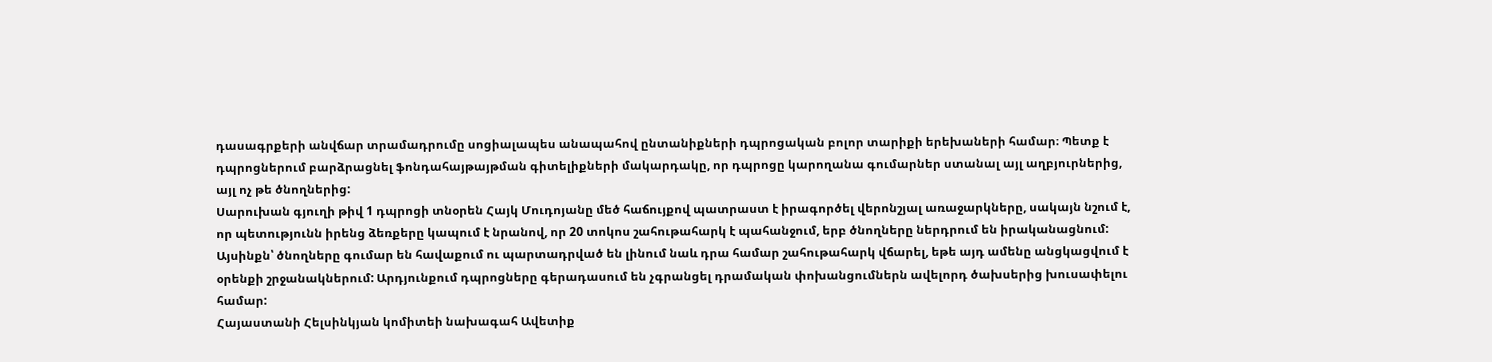դասագրքերի անվճար տրամադրումը սոցիալապես անապահով ընտանիքների դպրոցական բոլոր տարիքի երեխաների համար։ Պետք է դպրոցներում բարձրացնել ֆոնդահայթայթման գիտելիքների մակարդակը, որ դպրոցը կարողանա գումարներ ստանալ այլ աղբյուրներից, այլ ոչ թե ծնողներից:
Սարուխան գյուղի թիվ 1 դպրոցի տնօրեն Հայկ Մուդոյանը մեծ հաճույքով պատրաստ է իրագործել վերոնշյալ առաջարկները, սակայն նշում է, որ պետությունն իրենց ձեռքերը կապում է նրանով, որ 20 տոկոս շահութահարկ է պահանջում, երբ ծնողները ներդրում են իրականացնում: Այսինքն՝ ծնողները գումար են հավաքում ու պարտադրված են լինում նաև դրա համար շահութահարկ վճարել, եթե այդ ամենը անցկացվում է օրենքի շրջանակներում: Արդյունքում դպրոցները գերադասում են չգրանցել դրամական փոխանցումներն ավելորդ ծախսերից խուսափելու համար:
Հայաստանի Հելսինկյան կոմիտեի նախագահ Ավետիք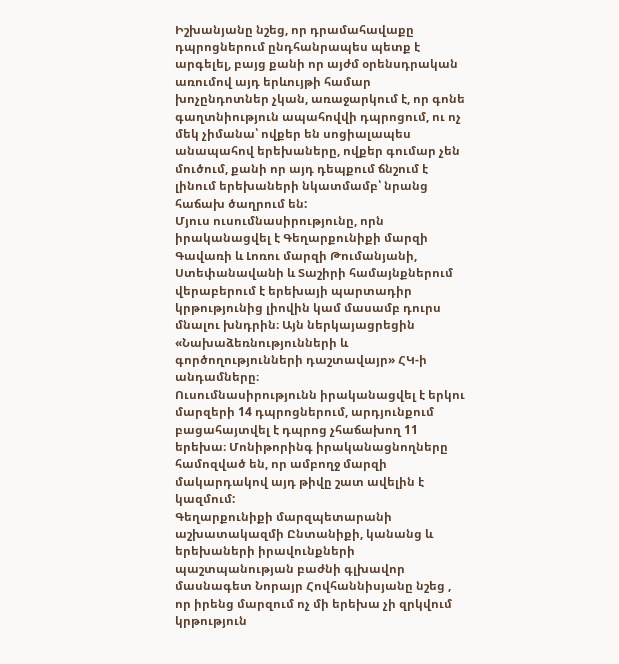Իշխանյանը նշեց, որ դրամահավաքը դպրոցներում ընդհանրապես պետք է արգելել, բայց քանի որ այժմ օրենսդրական առումով այդ երևույթի համար խոչընդոտներ չկան, առաջարկում է, որ գոնե գաղտնիություն ապահովվի դպրոցում, ու ոչ մեկ չիմանա՝ ովքեր են սոցիալապես անապահով երեխաները, ովքեր գումար չեն մուծում, քանի որ այդ դեպքում ճնշում է լինում երեխաների նկատմամբ՝ նրանց հաճախ ծաղրում են:
Մյուս ուսումնասիրությունը, որն իրականացվել է Գեղարքունիքի մարզի Գավառի և Լոռու մարզի Թումանյանի, Ստեփանավանի և Տաշիրի համայնքներում վերաբերում է երեխայի պարտադիր կրթությունից լիովին կամ մասամբ դուրս մնալու խնդրին։ Այն ներկայացրեցին «Նախաձեռնությունների և գործողությունների դաշտավայր» ՀԿ-ի անդամները։
Ուսումնասիրությունն իրականացվել է երկու մարզերի 14 դպրոցներում, արդյունքում բացահայտվել է դպրոց չհաճախող 11 երեխա։ Մոնիթորինգ իրականացնողները համոզված են, որ ամբողջ մարզի մակարդակով այդ թիվը շատ ավելին է կազմում:
Գեղարքունիքի մարզպետարանի աշխատակազմի Ընտանիքի, կանանց և երեխաների իրավունքների պաշտպանության բաժնի գլխավոր մասնագետ Նորայր Հովհաննիսյանը նշեց , որ իրենց մարզում ոչ մի երեխա չի զրկվում կրթություն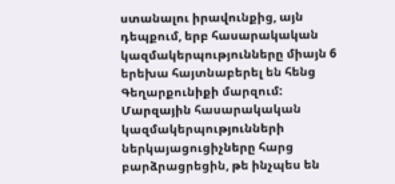ստանալու իրավունքից, այն դեպքում, երբ հասարակական կազմակերպությունները միայն 6 երեխա հայտնաբերել են հենց Գեղարքունիքի մարզում:
Մարզային հասարակական կազմակերպությունների ներկայացուցիչները հարց բարձրացրեցին, թե ինչպես են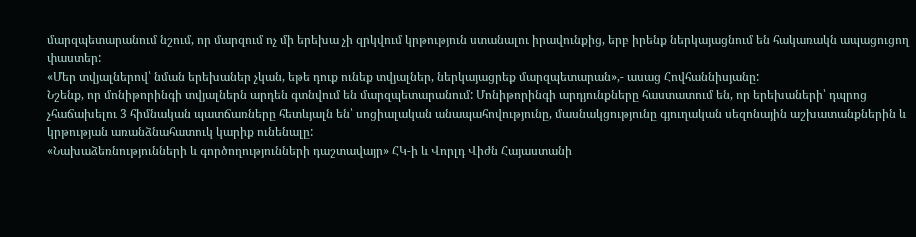մարզպետարանում նշում, որ մարզում ոչ մի երեխա չի զրկվում կրթություն ստանալու իրավունքից, երբ իրենք ներկայացնում են հակառակն ապացուցող փաստեր:
«Մեր տվյալներով՝ նման երեխաներ չկան, եթե դուք ունեք տվյալներ, ներկայացրեք մարզպետարան»,- ասաց Հովհաննիսյանը:
Նշենք, որ մոնիթորինգի տվյալներն արդեն գտնվում են մարզպետարանում: Մոնիթորինգի արդյունքները հաստատում են, որ երեխաների՝ դպրոց չհաճախելու 3 հիմնական պատճառները հետևյալն են՝ սոցիալական անապահովությունը, մասնակցությունը գյուղական սեզոնային աշխատանքներին և կրթության առանձնահատուկ կարիք ունենալը:
«Նախաձեռնությունների և գործողությունների դաշտավայր» ՀԿ-ի և Վորլդ Վիժն Հայաստանի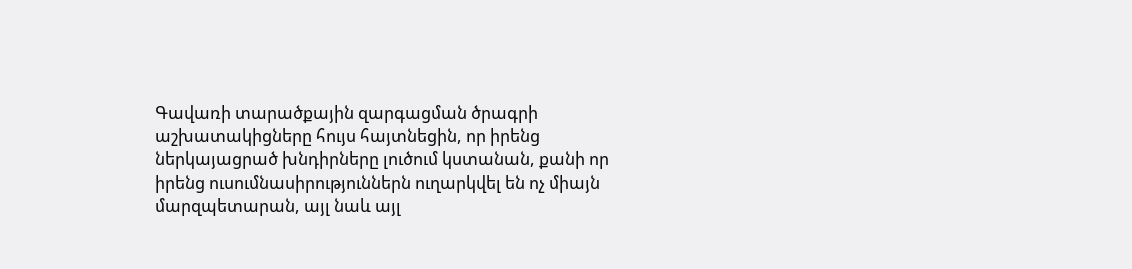Գավառի տարածքային զարգացման ծրագրի աշխատակիցները հույս հայտնեցին, որ իրենց ներկայացրած խնդիրները լուծում կստանան, քանի որ իրենց ուսումնասիրություններն ուղարկվել են ոչ միայն մարզպետարան, այլ նաև այլ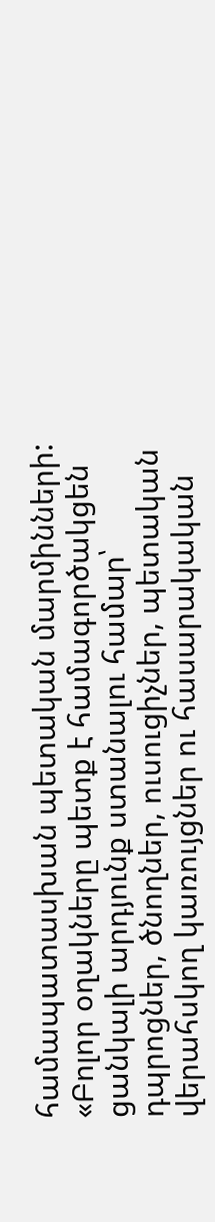համապատասխան պետական մարմինների:
«Բոլոր օղակները պետք է համագործակցեն ցանկալի արդյունք ստանալու համար՝ դպրոցներ, ծնողներ, ուսուցիչներ, պետական վերահսկող կառույցներ ու հասարակական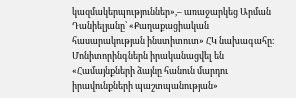կազմակերպություններ»,– առաջարկեց Արման Դանիելյանը՝ «Քաղաքացիական հասարակության ինստիտուտ» ՀԿ նախագահը։
Մոնիտորինգներն իրականացվել են «Համայնքների ձայնը հանուն մարդու իրավունքների պաշտպանության»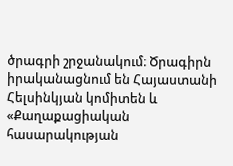ծրագրի շրջանակում։ Ծրագիրն իրականացնում են Հայաստանի Հելսինկյան կոմիտեն և «Քաղաքացիական հասարակության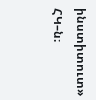ինստիտուտ» ՀԿ–ն։